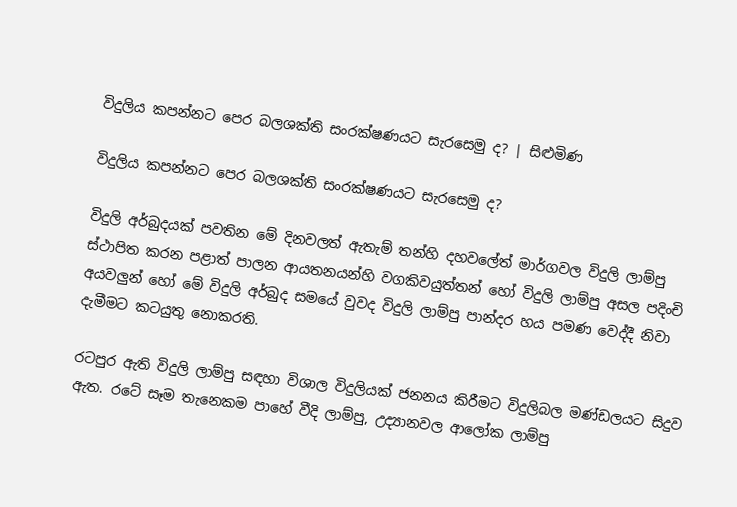විදුලිය කපන්නට පෙර බලශක්ති සංරක්ෂණයට සැරසෙමු ද? | සිළුමිණ

විදුලිය කපන්නට පෙර බලශක්ති සංරක්ෂණයට සැරසෙමු ද?

විදුලි අර්බුදයක් පවතින මේ දිනවලත් ඇතැම් තන්හි දහවලේත් මාර්ගවල විදුලි ලාම්පු ස්ථාපිත කරන පළාත් පාලන ආයතනයන්හි වගකිවයුත්තන් හෝ විදුලි ලාම්පු අසල පදිංචි අයවලුන් හෝ මේ විදුලි අර්බුද සමයේ වුවද විදුලි ලාම්පු පාන්දර හය පමණ වෙද්දී නිවා දැමීමට කටයුතු නොකරති.

රටපුර ඇති විදුලි ලාම්පු සඳහා විශාල විදුලියක් ජනනය කිරීමට විදුලිබල මණ්ඩලයට සිදුව ඇත. රටේ සෑම තැනෙකම පාහේ වීදි ලාම්පු, උද්‍යානවල ආලෝක ලාම්පු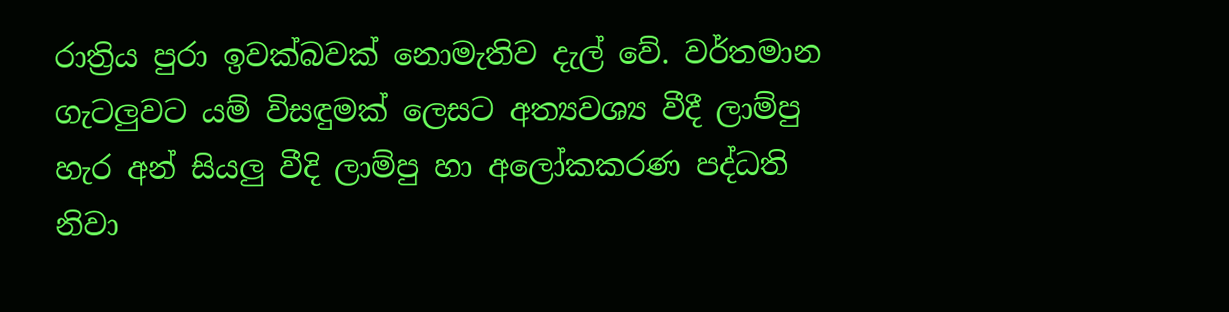රාත්‍රිය පුරා ඉවක්බවක් නොමැතිව දැල් වේ. වර්තමාන ගැටලුවට යම් විසඳුමක් ලෙසට අත්‍යවශ්‍ය වීදී ලාම්පු හැර අන් සියලු වීදි ලාම්පු හා අලෝකකරණ පද්ධති නිවා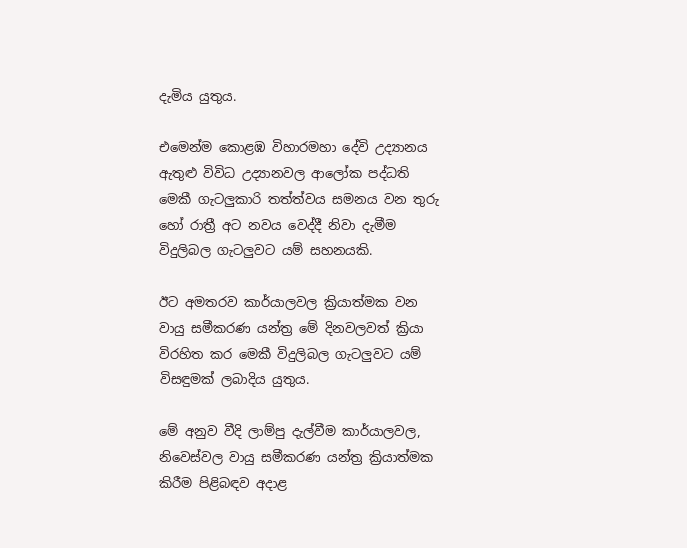දැමිය යුතුය.

එමෙන්ම කොළඹ විහාරමහා දේවි උද්‍යානය ඇතුළු විවිධ උද්‍යානවල ආලෝක පද්ධති මෙකී ගැටලුකාරි තත්ත්වය සමනය වන තුරු හෝ රාත්‍රී අට නවය වෙද්දී නිවා දැමීම විදුලිබල ගැටලුවට යම් සහනයකි.

ඊට අමතරව කාර්යාලවල ක්‍රියාත්මක වන වායු සමීකරණ යන්ත්‍ර මේ දිනවලවත් ක්‍රියා විරහිත කර මෙකී විදුලිබල ගැටලුවට යම් විසඳුමක් ලබාදිය යුතුය.

මේ අනුව වීදි ලාම්පු දැල්වීම කාර්යාලවල, නිවෙස්වල වායු සමීකරණ යන්ත්‍ර ක්‍රියාත්මක කිරීම පිළිබඳව අදාළ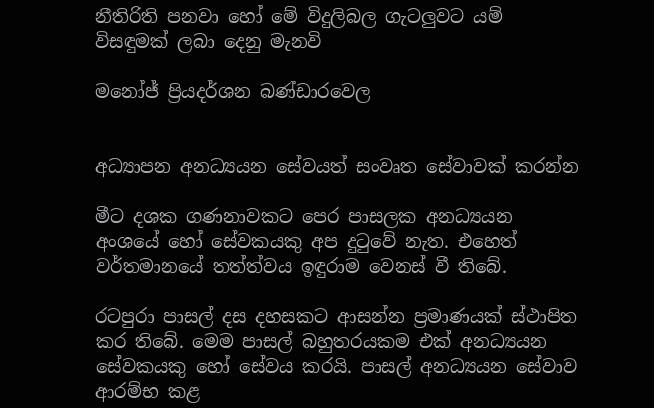නීතිරිති පනවා හෝ මේ විදුලිබල ගැටලුවට යම් විසඳුමක් ලබා දෙනු මැනවි

මනෝජ් ප්‍රියදර්ශන බණ්ඩාරවෙල


අධ්‍යාපන අනධ්‍යයන සේවයත් සංවෘත සේවාවක් කරන්න

මීට දශක ගණනාවකට පෙර පාසලක අනධ්‍යයන අංශයේ හෝ සේවකයකු අප දුටුවේ නැත. එහෙත් වර්තමානයේ තත්ත්වය ඉඳුරාම වෙනස් වී තිබේ.

රටපුරා පාසල් දස දහසකට ආසන්න ප්‍රමාණයක් ස්ථාපිත කර තිබේ. මෙම පාසල් බහුතරයකම එක් අනධ්‍යයන සේවකයකු හෝ සේවය කරයි. පාසල් අනධ්‍යයන සේවාව ආරම්භ කළ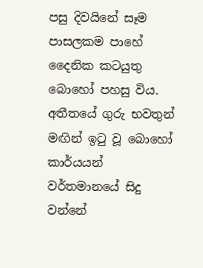පසු දිවයිනේ සෑම පාසලකම පාහේ දෛනික කටයුතු බොහෝ පහසු විය. අතීතයේ ගුරු භවතුන් මඟින් ඉටු වූ බොහෝ කාර්යයන් වර්තමානයේ සිදු වන්නේ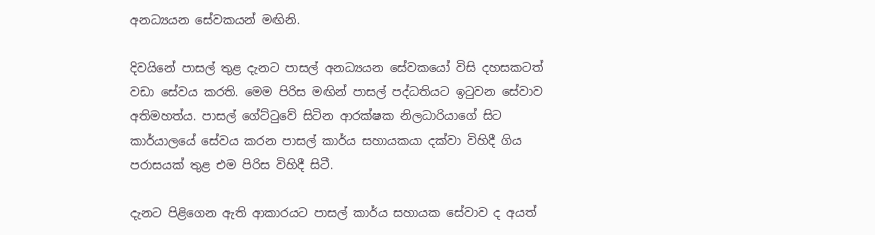අනධ්‍යයන සේවකයන් මඟිනි.

දිවයිනේ පාසල් තුළ දැනට පාසල් අනධ්‍යයන සේවකයෝ විසි දහසකටත් වඩා සේවය කරති. මෙම පිරිස මඟින් පාසල් පද්ධතියට ඉටුවන සේවාව අතිමහත්ය. පාසල් ගේට්ටුවේ සිටින ආරක්ෂක නිලධාරියාගේ සිට කාර්යාලයේ සේවය කරන පාසල් කාර්ය සහායකයා දක්වා විහිදී ගිය පරාසයක් තුළ එම පිරිස විහිදී සිටී.

දැනට පිළිගෙන ඇති ආකාරයට පාසල් කාර්ය සහායක සේවාව ද අයත්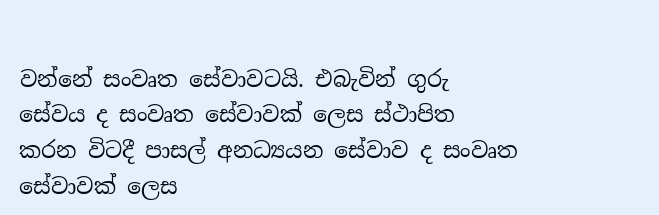වන්නේ සංවෘත සේවාවටයි. එබැවින් ගුරු සේවය ද සංවෘත සේවාවක් ලෙස ස්ථාපිත කරන විටදී පාසල් අනධ්‍යයන සේවාව ද සංවෘත සේවාවක් ලෙස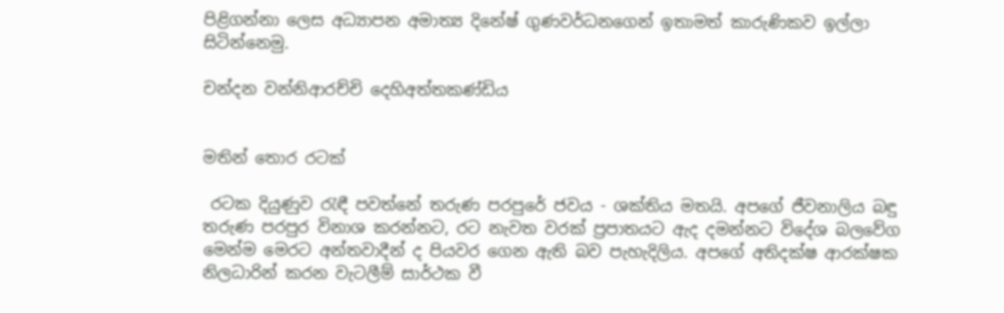පිළිගන්නා ලෙස අධ්‍යාපන අමාත්‍ය දිනේෂ් ගුණවර්ධනගෙන් ඉතාමත් කාරුණිකව ඉල්ලා සිටින්නෙමු.

චන්දන වන්නිආරච්චි දෙහිඅත්තකණ්ඩිය


මතින් තොර රටක්

 රටක දියුණුව රැඳී පවත්නේ තරුණ පරපුරේ ජවය - ශක්තිය මතයි. අපගේ ජීවනාලිය බඳු තරුණ පරපුර විනාශ කරන්නට, රට නැවත වරක් ප්‍රපාතයට ඇද දමන්නට විදේශ බලවේග මෙන්ම මෙරට අන්තවාදීන් ද පියවර ගෙන ඇති බව පැහැදිලිය. අපගේ අතිදක්ෂ ආරක්ෂක නිලධාරින් කරන වැටලීම් සාර්ථක වී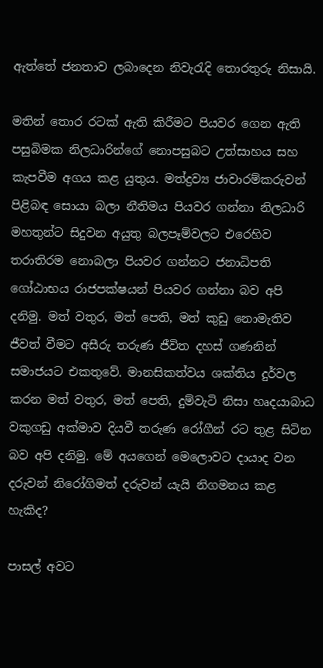ඇත්තේ ජනතාව ලබාදෙන නිවැරැදි තොරතුරු නිසායි.

මතින් තොර රටක් ඇති කිරීමට පියවර ගෙන ඇති පසුබිමක නිලධාරින්ගේ නොපසුබට උත්සාහය සහ කැපවීම අගය කළ යුතුය. මත්ද්‍රව්‍ය ජාවාරම්කරුවන් පිළිබඳ සොයා බලා නීතිමය පියවර ගන්නා නිලධාරි මහතුන්ට සිදුවන අයුතු බලපෑම්වලට එරෙහිව තරාතිරම නොබලා පියවර ගන්නට ජනාධිපති ගෝඨාභය රාජපක්ෂයන් පියවර ගන්නා බව අපි දනිමු. මත් වතුර, මත් පෙති, මත් කුඩු නොමැතිව ජීවත් වීමට අසීරු තරුණ ජීවිත දහස් ගණනින් සමාජයට එකතුවේ. මානසිකත්වය ශක්තිය දුර්වල කරන මත් වතුර, මත් පෙති, දුම්වැටි නිසා හෘදයාබාධ වකුගඩු අක්මාව දියවී තරුණ රෝගීන් රට තුළ සිටින බව අපි දනිමු. මේ අයගෙන් මෙලොවට දායාද වන දරුවන් නිරෝගිමත් දරුවන් යැයි නිගමනය කළ හැකිද?

පාසල් අවට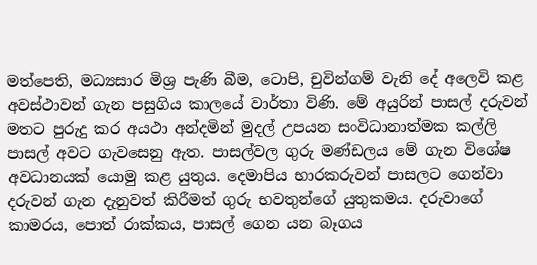මත්පෙති, මධ්‍යසාර මිශ්‍ර පැණි බීම, ටොපි, චුවින්ගම් වැනි දේ අලෙවි කළ අවස්ථාවන් ගැන පසුගිය කාලයේ වාර්තා විණි. මේ අයුරින් පාසල් දරුවන් මතට පුරුදු කර අයථා අන්දමින් මුදල් උපයන සංවිධානාත්මක කල්ලි පාසල් අවට ගැවසෙනු ඇත. පාසල්වල ගුරු මණ්ඩලය මේ ගැන විශේෂ අවධානයක් යොමු කළ යුතුය. දෙමාපිය භාරකරුවන් පාසලට ගෙන්වා දරුවන් ගැන දැනුවත් කිරීමත් ගුරු භවතුන්ගේ යුතුකමය. දරුවාගේ කාමරය, පොත් රාක්කය, පාසල් ගෙන යන බෑගය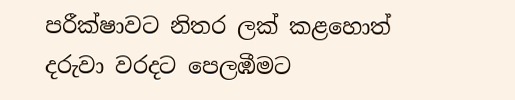පරීක්ෂාවට නිතර ලක් කළහොත් දරුවා වරදට පෙලඹීමට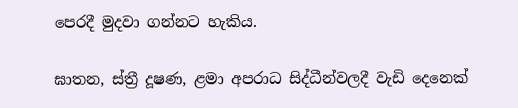පෙරදී මුදවා ගන්නට හැකිය.

ඝාතන, ස්ත්‍රී දූෂණ, ළමා අපරාධ සිද්ධීන්වලදී වැඩි දෙනෙක්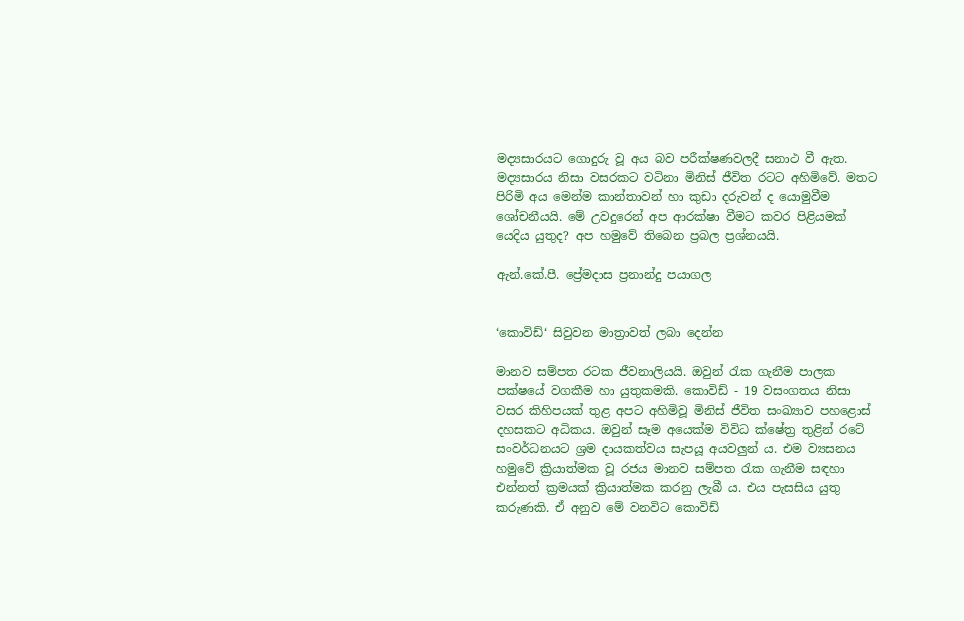මද්‍යසාරයට ගොදුරු වූ අය බව පරීක්ෂණවලදී සනාථ වී ඇත. මද්‍යසාරය නිසා වසරකට වටිනා මිනිස් ජීවිත රටට අහිමිවේ. මතට පිරිමි අය මෙන්ම කාන්තාවන් හා කුඩා දරුවන් ද යොමුවීම ශෝචනීයයි. මේ උවදුරෙන් අප ආරක්ෂා වීමට කවර පිළියමක් යෙදිය යුතුද? අප හමුවේ තිබෙන ප්‍රබල ප්‍රශ්නයයි.

ඇන්.කේ.පී. ප්‍රේමදාස ප්‍රනාන්දු පයාගල


‘කොවිඩ්‘ සිවුවන මාත්‍රාවත් ලබා දෙන්න

මානව සම්පත රටක ජීවනාලියයි. ඔවුන් රැක ගැනීම පාලක පක්ෂයේ වගකීම හා යුතුකමකි. කොවිඩ් - 19 වසංගතය නිසා වසර කිහිපයක් තුළ අපට අහිමිවූ මිනිස් ජීවිත සංඛ්‍යාව පහළොස් දහසකට අධිකය. ඔවුන් සෑම අයෙක්ම විවිධ ක්ෂේත්‍ර තුළින් රටේ සංවර්ධනයට ශ්‍රම දායකත්වය සැපයූ අයවලුන් ය. එම ව්‍යසනය හමුවේ ක්‍රියාත්මක වූ රජය මානව සම්පත රැක ගැනීම සඳහා එන්නත් ක්‍රමයක් ක්‍රියාත්මක කරනු ලැබී ය. එය පැසසිය යුතු කරුණකි. ඒ අනුව මේ වනවිට කොවිඩ්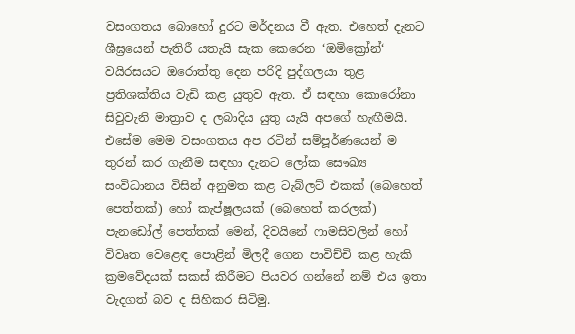වසංගතය බොහෝ දුරට මර්දනය වී ඇත. එහෙත් දැනට ශීඝ්‍රයෙන් පැතිරී යතැයි සැක කෙරෙන ‘ඔමික්‍රෝන්‘ වයිරසයට ඔරොත්තු දෙන පරිදි පුද්ගලයා තුළ ප්‍රතිශක්තිය වැඩි කළ යුතුව ඇත. ඒ සඳහා කොරෝනා සිවුවැනි මාත්‍රාව ද ලබාදිය යුතු යැයි අපගේ හැඟීමයි. එසේම මෙම වසංගතය අප රටින් සම්පූර්ණයෙන් ම තුරන් කර ගැනීම සඳහා දැනට ලෝක සෞඛ්‍ය සංවිධානය විසින් අනුමත කළ ටැබ්ලට් එකක් (බෙහෙත් පෙත්තක්) හෝ කැප්ෂූලයක් (බෙහෙත් කරලක්) පැනඩෝල් පෙත්තක් මෙන්, දිවයිනේ ෆාමසිවලින් හෝ විවෘත වෙළෙඳ පොළින් මිලදී ගෙන පාවිච්චි කළ හැකි ක්‍රමවේදයක් සකස් කිරීමට පියවර ගන්නේ නම් එය ඉතා වැදගත් බව ද සිහිකර සිටිමු.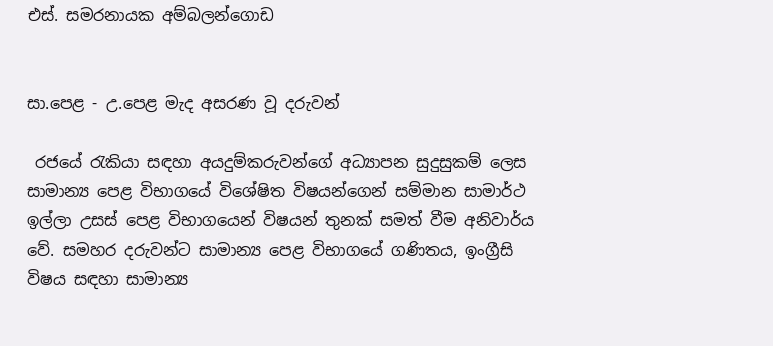එස්. සමරනායක අම්බලන්ගොඩ


සා.පෙළ - උ.පෙළ මැද අසරණ වූ දරුවන්

 රජයේ රැකියා සඳහා අයදුම්කරුවන්ගේ අධ්‍යාපන සුදුසුකම් ලෙස සාමාන්‍ය පෙළ විභාගයේ විශේෂිත විෂයන්ගෙන් සම්මාන සාමාර්ථ ඉල්ලා උසස් පෙළ විභාගයෙන් විෂයන් තුනක් සමත් වීම අනිවාර්ය වේ. සමහර දරුවන්ට සාමාන්‍ය පෙළ විභාගයේ ගණිතය, ඉංග්‍රීසි විෂය සඳහා සාමාන්‍ය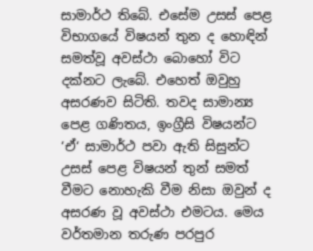සාමාර්ථ තිබේ. එසේම උසස් පෙළ විභාගයේ විෂයන් තුන ද හොඳින් සමත්වූ අවස්ථා බොහෝ විට දක්නට ලැබේ. එහෙත් ඔවුහු අසරණව සිටිති. තවද සාමාන්‍ය පෙළ ගණිතය, ඉංග්‍රීසි විෂයන්ට ‘ඒ‘ සාමාර්ථ පවා ඇති සිසුන්ට උසස් පෙළ විෂයන් තුන් සමත් වීමට නොහැකි වීම නිසා ඔවුන් ද අසරණ වූ අවස්ථා එමටය. මෙය වර්තමාන තරුණ පරපුර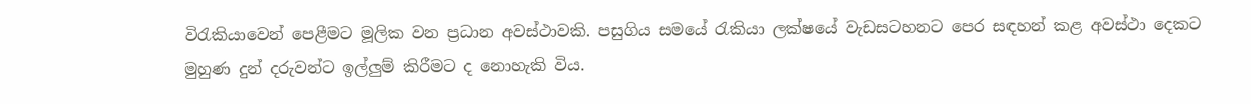විරැකියාවෙන් පෙළීමට මූලික වන ප්‍රධාන අවස්ථාවකි. පසුගිය සමයේ රැකියා ලක්ෂයේ වැඩසටහනට පෙර සඳහන් කළ අවස්ථා දෙකට මුහුණ දුන් දරුවන්ට ඉල්ලුම් කිරීමට ද නොහැකි විය.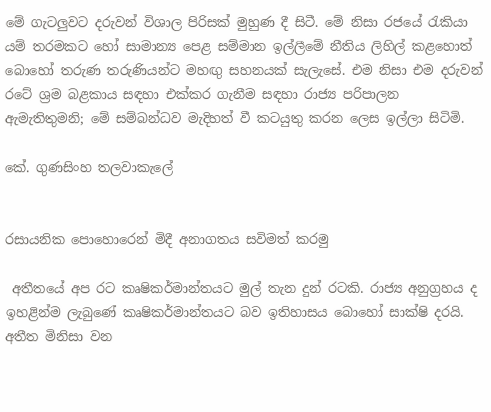මේ ගැටලුවට දරුවන් විශාල පිරිසක් මුහුණ දී සිටී. මේ නිසා රජයේ රැකියා යම් තරමකට හෝ සාමාන්‍ය පෙළ සම්මාන ඉල්ලීමේ නීතිය ලිහිල් කළහොත් බොහෝ තරුණ තරුණියන්ට මහඟු සහනයක් සැලැසේ. එම නිසා එම දරුවන් රටේ ශ්‍රම බළකාය සඳහා එක්කර ගැනීම සඳහා රාජ්‍ය පරිපාලන ඇමැතිතුමනි; මේ සම්බන්ධව මැදිහත් වී කටයුතු කරන ලෙස ඉල්ලා සිටිමි.

කේ. ගුණසිංහ තලවාකැලේ


රසායනික පොහොරෙන් මිදී අනාගතය සවිමත් කරමු

 අතීතයේ අප රට කෘෂිකර්මාන්තයට මුල් තැන දුන් රටකි. රාජ්‍ය අනුග්‍රහය ද ඉහළින්ම ලැබුණේ කෘෂිකර්මාන්තයට බව ඉතිහාසය බොහෝ සාක්ෂි දරයි. අතීත මිනිසා වන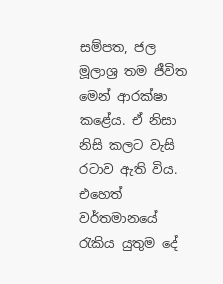සම්පත, ජල මූලාශ්‍ර තම ජීවිත මෙන් ආරක්ෂා කළේය. ඒ නිසා නිසි කලට වැසි රටාව ඇති විය. එහෙත් වර්තමානයේ රැකිය යුතුම දේ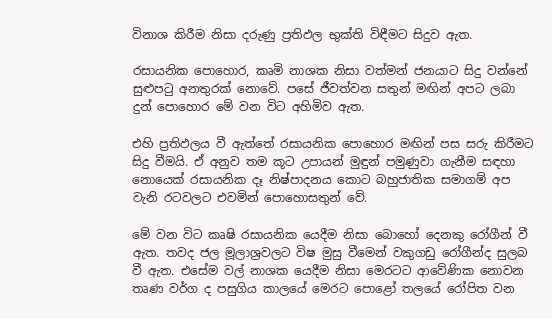විනාශ කිරීම නිසා දරුණු ප්‍රතිඵල භුක්ති විඳීමට සිදුව ඇත.

රසායනික පොහොර, කෘමි නාශක නිසා වත්මන් ජනයාට සිදු වන්නේ සුළුපටු අනතුරක් නොවේ. පසේ ජීවත්වන සතුන් මඟින් අපට ලබා දුන් පොහොර මේ වන විට අහිමිව ඇත.

එහි ප්‍රතිඵලය වී ඇත්තේ රසායනික පොහොර මඟින් පස සරු කිරීමට සිදු වීමයි. ඒ අනුව තම කූට උපායන් මුඳුන් පමුණුවා ගැනීම සඳහා නොයෙක් රසායනික දෑ නිෂ්පාදනය කොට බහුජාතික සමාගම් අප වැනි රටවලට එවමින් පොහොසතුන් වේ.

මේ වන විට කෘෂි රසායනික යෙදීම නිසා බොහෝ දෙනකු රෝගීන් වී ඇත. තවද ජල මූලාශ්‍රවලට විෂ මුසු වීමෙන් වකුගඩු රෝගීන්ද සුලබ වී ඇත. එසේම වල් නාශක යෙදීම නිසා මෙරටට ආවේණික නොවන තෘණ වර්ග ද පසුගිය කාලයේ මෙරට පොළෝ තලයේ රෝපිත වන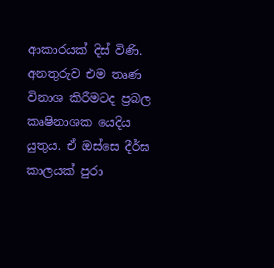ආකාරයක් දිස් විණි. අනතුරුව එම තෘණ විනාශ කිරීමටද ප්‍රබල කෘෂිනාශක යෙදිය යුතුය. ඒ ඔස්සෙ දීර්ඝ කාලයක් පුරා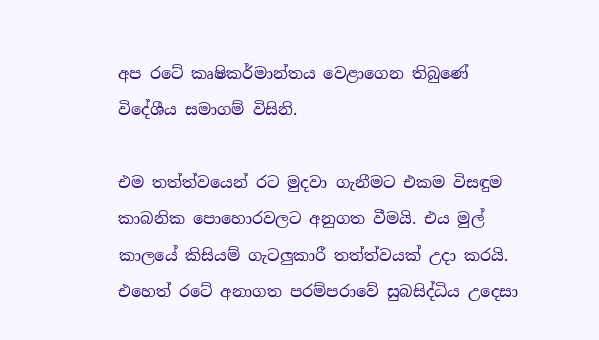අප රටේ කෘෂිකර්මාන්තය වෙළාගෙන තිබුණේ විදේශීය සමාගම් විසිනි.

එම තත්ත්වයෙන් රට මුදවා ගැනීමට එකම විසඳුම කාබනික පොහොරවලට අනුගත වීමයි. එය මුල් කාලයේ කිසියම් ගැටලුකාරී තත්ත්වයක් උදා කරයි. එහෙත් රටේ අනාගත පරම්පරාවේ සුබසිද්ධිය උදෙසා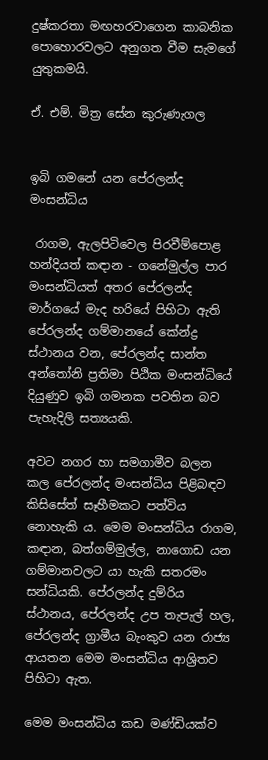දුෂ්කරතා මඟහරවාගෙන කාබනික පොහොරවලට අනුගත වීම සැමගේ යුතුකමයි.

ඒ. එම්. මිත්‍ර සේන කුරුණැගල


ඉබි ගමනේ යන පේරලන්ද මංසන්ධිය

 රාගම, ඇලපිටිවෙල පිරවීම්පොළ හන්දියත් කඳාන - ගනේමුල්ල පාර මංසන්ධියත් අතර පේරලන්ද මාර්ගයේ මැද හරියේ පිහිටා ඇති පේරලන්ද ගම්මානයේ කේන්ද්‍ර ස්ථානය වන, පේරලන්ද සාන්ත අන්තෝනි ප්‍රතිමා පිඨික මංසන්ධියේ දියුණුව ඉබි ගමනක පවතින බව පැහැදිලි සත්‍යයකි.

අවට නගර හා සමගාමීව බලන කල පේරලන්ද මංසන්ධිය පිළිබඳව කිසිසේත් සෑහීමකට පත්විය නොහැකි ය. මෙම මංසන්ධිය රාගම, කඳාන, බත්ගම්මුල්ල, නාගොඩ යන ගම්මානවලට යා හැකි සතරමං සන්ධියකි. පේරලන්ද දුම්රිය ස්ථානය, පේරලන්ද උප තැපැල් හල, පේරලන්ද ග්‍රාමීය බැංකුව යන රාජ්‍ය ආයතන මෙම මංසන්ධිය ආශ්‍රිතව පිහිටා ඇත.

මෙම මංසන්ධිය කඩ මණ්ඩියක්ව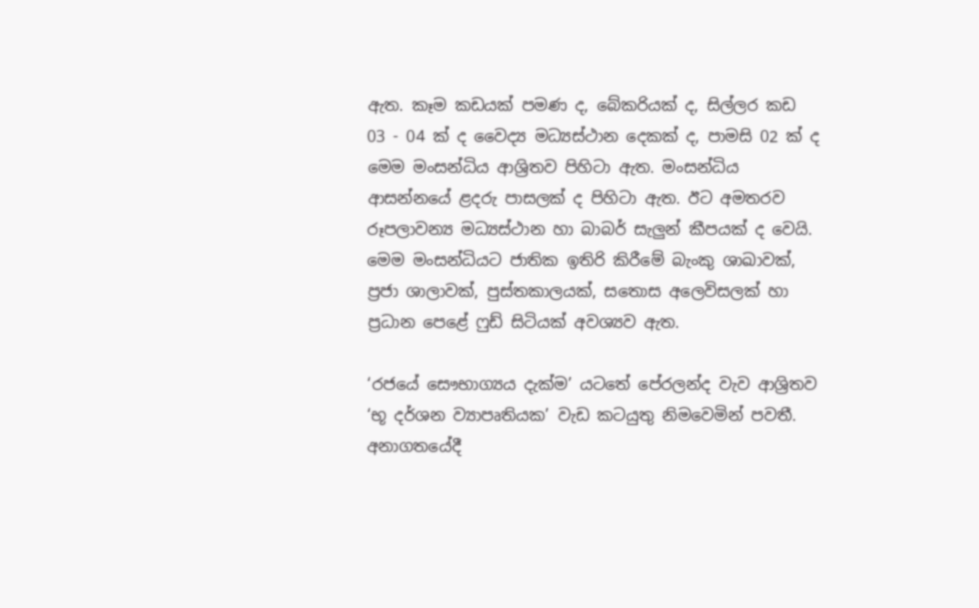ඇත. කෑම කඩයක් පමණ ද, බේකරියක් ද, සිල්ලර කඩ 03 - 04 ක් ද වෛද්‍ය මධ්‍යස්ථාන දෙකක් ද, පාමසි 02 ක් ද මෙම මංසන්ධිය ආශ්‍රිතව පිහිටා ඇත. මංසන්ධිය ආසන්නයේ ළදරු පාසලක් ද පිහිටා ඇත. ඊට අමතරව රූපලාවන්‍ය මධ්‍යස්ථාන හා බාබර් සැලුන් කීපයක් ද වෙයි. මෙම මංසන්ධියට ජාතික ඉතිරි කිරීමේ බැංකු ශාඛාවක්, ප්‍රජා ශාලාවක්, පුස්තකාලයක්, සතොස අලෙවිසලක් හා ප්‍රධාන පෙළේ ෆුඩ් සිටියක් අවශ්‍යව ඇත.

‘රජයේ සෞභාග්‍යය දැක්ම’ යටතේ පේරලන්ද වැව ආශ්‍රිතව ‘භූ දර්ශන ව්‍යාපෘතියක’ වැඩ කටයුතු නිමවෙමින් පවතී. අනාගතයේදී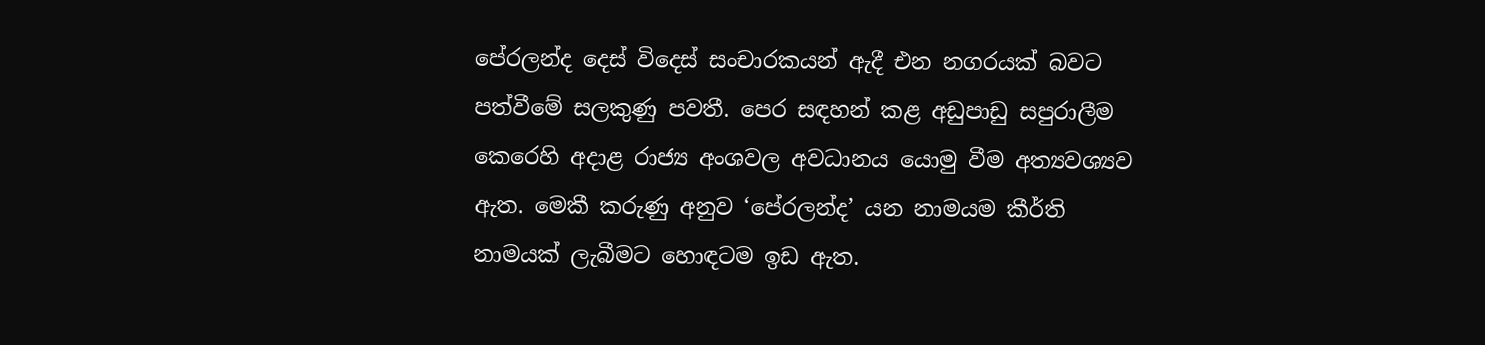පේරලන්ද දෙස් විදෙස් සංචාරකයන් ඇදී එන නගරයක් බවට පත්වීමේ සලකුණු පවතී. පෙර සඳහන් කළ අඩුපාඩු සපුරාලීම කෙරෙහි අදාළ රාජ්‍ය අංශවල අවධානය යොමු වීම අත්‍යවශ්‍යව ඇත. මෙකී කරුණු අනුව ‘පේරලන්ද’ යන නාමයම කීර්ති නාමයක් ලැබීමට හොඳටම ඉඩ ඇත.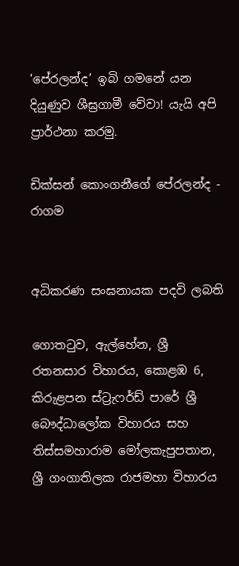‘පේරලන්ද’ ඉබි ගමනේ යන දියුණුව ශීඝ්‍රගාමී වේවා! යැයි අපි ප්‍රාර්ථනා කරමු.

ඩික්සන් කොංගනීගේ පේරලන්ද - රාගම


අධිකරණ සංඝනායක පදවි ලබති

ගොතටුව, ඇල්හේන, ශ්‍රී රතනසාර විහාරය, කොළඹ 6, කිරුළපන ස්ට්‍රැෆර්ඩ් පාරේ ශ්‍රී බෞද්ධාලෝක විහාරය සහ තිස්සමහාරාම මෝලකැපුපතාන, ශ්‍රී ගංගාතිලක රාජමහා විහාරය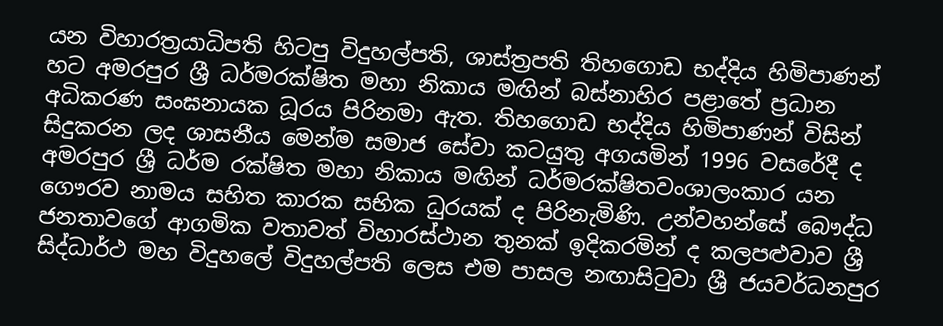යන විහාරත්‍රයාධිපති හිටපු විදුහල්පති, ශාස්ත්‍රපති තිහගොඩ භද්දිය හිමිපාණන් හට අමරපුර ශ්‍රී ධර්මරක්ෂිත මහා නිකාය මඟින් බස්නාහිර පළාතේ ප්‍රධාන අධිකරණ සංඝනායක ධූරය පිරිනමා ඇත. තිහගොඩ භද්දිය හිමිපාණන් විසින් සිදුකරන ලද ශාසනීය මෙන්ම සමාජ සේවා කටයුතු අගයමින් 1996 වසරේදී ද අමරපුර ශ්‍රී ධර්ම රක්ෂිත මහා නිකාය මඟින් ධර්මරක්ෂිතවංශාලංකාර යන ගෞරව නාමය සහිත කාරක සභික ධුරයක් ද පිරිනැමිණි. උන්වහන්සේ බෞද්ධ ජනතාවගේ ආගමික වතාවත් විහාරස්ථාන තුනක් ඉදිකරමින් ද කලපළුවාව ශ්‍රී සිද්ධාර්ථ මහ විදුහලේ විදුහල්පති ලෙස එම පාසල නඟාසිටුවා ශ්‍රී ජයවර්ධනපුර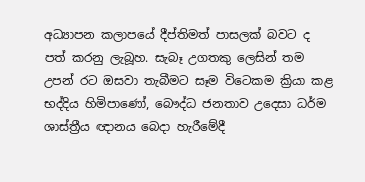අධ්‍යාපන කලාපයේ දීප්තිමත් පාසලක් බවට ද පත් කරනු ලැබූහ. සැබෑ උගතකු ලෙසින් තම උපන් රට ඔසවා තැබීමට සෑම විටෙකම ක්‍රියා කළ භද්දිය හිමිපාණෝ, බෞද්ධ ජනතාව උදෙසා ධර්ම ශාස්ත්‍රීය ඥානය බෙදා හැරීමේදී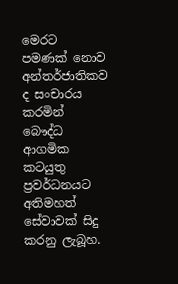මෙරට පමණක් නොව අන්තර්ජාතිකව ද සංචාරය කරමින් බෞද්ධ ආගමික කටයුතු ප්‍රවර්ධනයට අතිමහත් සේවාවක් සිදු කරනු ලැබූහ.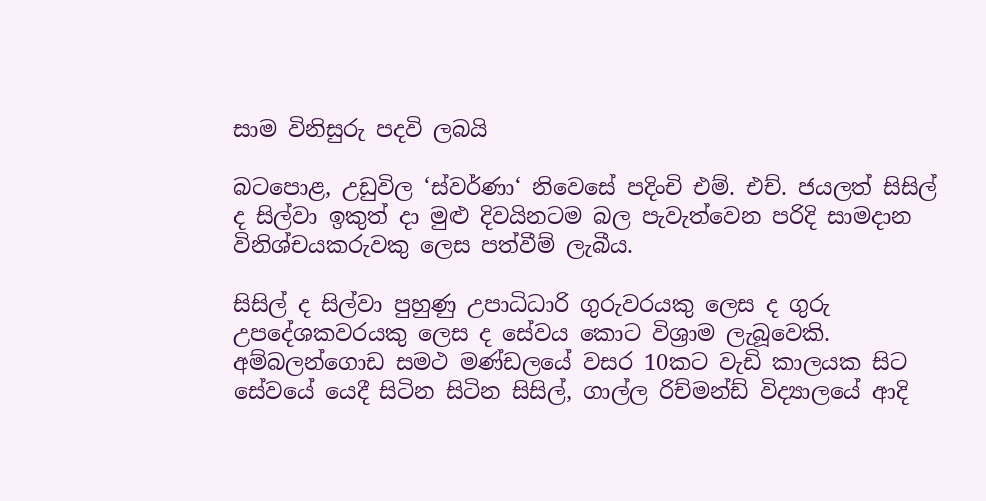සාම විනිසුරු පදවි ලබයි

බටපොළ, උඩුවිල ‘ස්වර්ණා‘ නිවෙසේ පදිංචි එම්. එච්. ජයලත් සිසිල් ද සිල්වා ඉකුත් දා මුළු දිවයිනටම බල පැවැත්වෙන පරිදි සාමදාන විනිශ්චයකරුවකු ලෙස පත්වීම් ලැබීය.

සිසිල් ද සිල්වා පුහුණු උපාධිධාරි ගුරුවරයකු ලෙස ද ගුරු උපදේශකවරයකු ලෙස ද සේවය කොට විශ්‍රාම ලැබූවෙකි. අම්බලන්ගොඩ සමථ මණ්ඩලයේ වසර 10කට වැඩි කාලයක සිට සේවයේ යෙදී සිටින සිටින සිසිල්, ගාල්ල රිච්මන්ඩ් විද්‍යාලයේ ආදි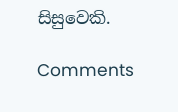සිසුවෙකි.

Comments